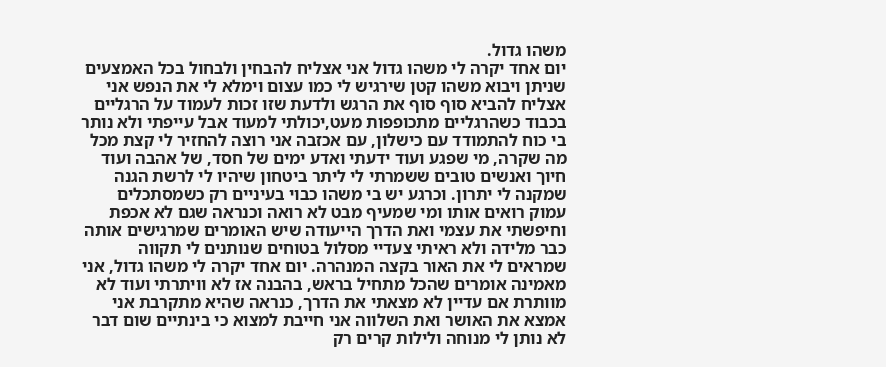משהו גדול.
יום אחד יקרה לי משהו גדול אני אצליח להבחין ולבחול בכל האמצעים שניתן ויבוא משהו קטן שירגיש לי כמו עצום וימלא לי את הנפש אני אצליח להביא סוף סוף את הרגש ולדעת שזו זכות לעמוד על הרגליים בכבוד כשהרגליים מתכופפות מעט,יכולתי למעוד אבל עייפתי ולא נותר בי כוח להתמודד עם כישלון, עם אכזבה אני רוצה להחזיר לי קצת מכל מה שקרה, מי שפגע ועוד ידעתי ואדע ימים של חסד, של אהבה ועוד חיוך ואנשים טובים ששמרתי לי ליתר ביטחון שיהיו לי לרשת הגנה שמקנה לי יתרון. וכרגע יש בי משהו כבוי בעיניים רק כשמסתכלים עמוק רואים אותו ומי שמעיף מבט לא רואה וכנראה שגם לא אכפת וחיפשתי את עצמי ואת הדרך הייעודה שיש האומרים שמרגישים אותה כבר מלידה ולא ראיתי צעדיי מסלול בטוחים שנותנים לי תקווה שמראים לי את האור בקצה המנהרה. יום אחד יקרה לי משהו גדול, אני מאמינה אומרים שהכל מתחיל בראש, בהבנה אז לא וויתרתי ועוד לא מוותרת אם עדיין לא מצאתי את הדרך, כנראה שהיא מתקרבת אני אמצא את האושר ואת השלווה אני חייבת למצוא כי בינתיים שום דבר לא נותן לי מנוחה ולילות קרים רק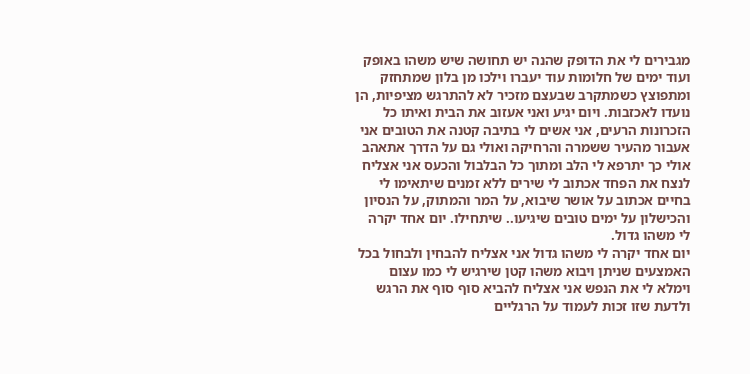מגבירים לי את הדופק שהנה יש תחושה שיש משהו באופק ועוד ימים של חלומות עוד יעברו וילכו מן בלון שמתחזק ומתפוצץ כשמתקרב שבעצם מזכיר לא להתרגש מציפיות, הן נועדו לאכזבות. ויום יגיע ואני אעזוב את הבית ואיתו כל הזכרונות הרעים, אני אשים לי בתיבה קטנה את הטובים אני אעבור מהעיר ששמרה והרחיקה ואולי גם על הדרך אתאהב אולי כך יתרפא לי הלב ומתוך כל הבלבול והכעס אני אצליח לנצח את הפחד אכתוב לי שירים ללא זמנים שיתאימו לי בחיים אכתוב על אושר שיבוא, על המר והמתוק, על הנסיון והכישלון על ימים טובים שיגיעו.. שיתחילו. יום אחד יקרה לי משהו גדול.
יום אחד יקרה לי משהו גדול אני אצליח להבחין ולבחול בכל האמצעים שניתן ויבוא משהו קטן שירגיש לי כמו עצום וימלא לי את הנפש אני אצליח להביא סוף סוף את הרגש ולדעת שזו זכות לעמוד על הרגליים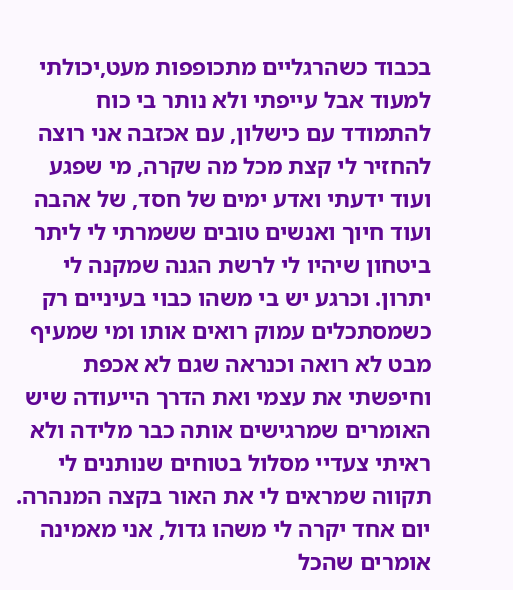בכבוד כשהרגליים מתכופפות מעט,יכולתי למעוד אבל עייפתי ולא נותר בי כוח להתמודד עם כישלון, עם אכזבה אני רוצה להחזיר לי קצת מכל מה שקרה, מי שפגע ועוד ידעתי ואדע ימים של חסד, של אהבה ועוד חיוך ואנשים טובים ששמרתי לי ליתר ביטחון שיהיו לי לרשת הגנה שמקנה לי יתרון. וכרגע יש בי משהו כבוי בעיניים רק כשמסתכלים עמוק רואים אותו ומי שמעיף מבט לא רואה וכנראה שגם לא אכפת וחיפשתי את עצמי ואת הדרך הייעודה שיש האומרים שמרגישים אותה כבר מלידה ולא ראיתי צעדיי מסלול בטוחים שנותנים לי תקווה שמראים לי את האור בקצה המנהרה. יום אחד יקרה לי משהו גדול, אני מאמינה אומרים שהכל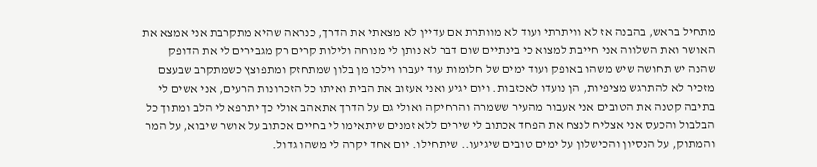מתחיל בראש, בהבנה אז לא וויתרתי ועוד לא מוותרת אם עדיין לא מצאתי את הדרך, כנראה שהיא מתקרבת אני אמצא את האושר ואת השלווה אני חייבת למצוא כי בינתיים שום דבר לא נותן לי מנוחה ולילות קרים רק מגבירים לי את הדופק שהנה יש תחושה שיש משהו באופק ועוד ימים של חלומות עוד יעברו וילכו מן בלון שמתחזק ומתפוצץ כשמתקרב שבעצם מזכיר לא להתרגש מציפיות, הן נועדו לאכזבות. ויום יגיע ואני אעזוב את הבית ואיתו כל הזכרונות הרעים, אני אשים לי בתיבה קטנה את הטובים אני אעבור מהעיר ששמרה והרחיקה ואולי גם על הדרך אתאהב אולי כך יתרפא לי הלב ומתוך כל הבלבול והכעס אני אצליח לנצח את הפחד אכתוב לי שירים ללא זמנים שיתאימו לי בחיים אכתוב על אושר שיבוא, על המר והמתוק, על הנסיון והכישלון על ימים טובים שיגיעו.. שיתחילו. יום אחד יקרה לי משהו גדול.